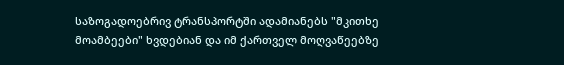საზოგადოებრივ ტრანსპორტში ადამიანებს "მკითხე მოამბეები" ხვდებიან და იმ ქართველ მოღვაწეებზე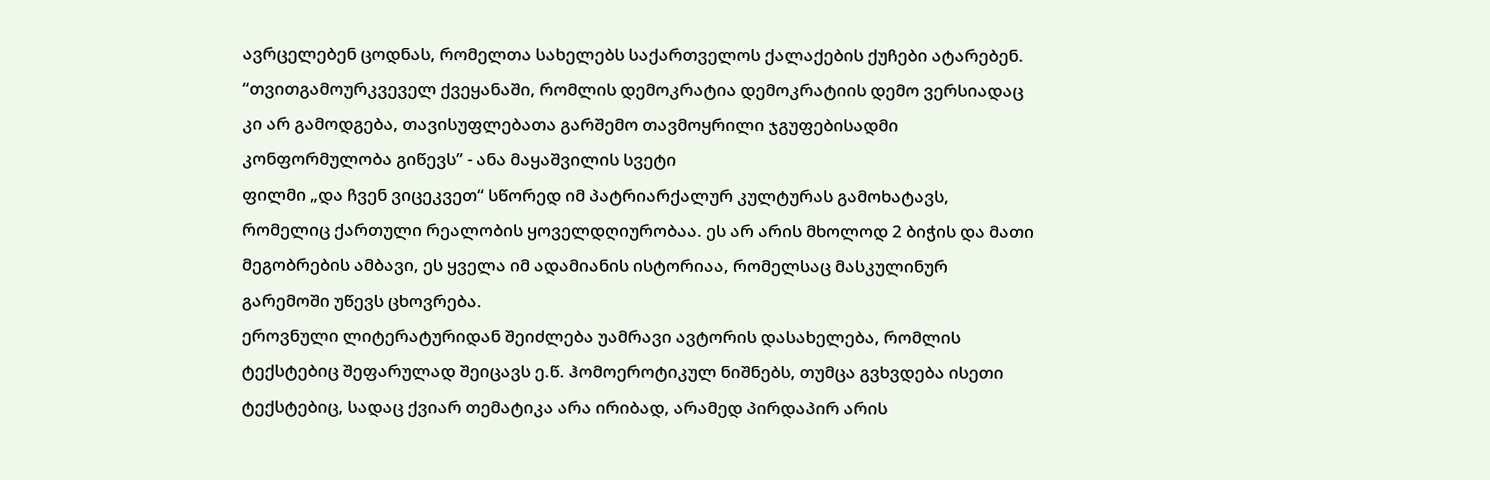ავრცელებენ ცოდნას, რომელთა სახელებს საქართველოს ქალაქების ქუჩები ატარებენ.
“თვითგამოურკვეველ ქვეყანაში, რომლის დემოკრატია დემოკრატიის დემო ვერსიადაც კი არ გამოდგება, თავისუფლებათა გარშემო თავმოყრილი ჯგუფებისადმი კონფორმულობა გიწევს” - ანა მაყაშვილის სვეტი
ფილმი „და ჩვენ ვიცეკვეთ“ სწორედ იმ პატრიარქალურ კულტურას გამოხატავს, რომელიც ქართული რეალობის ყოველდღიურობაა. ეს არ არის მხოლოდ 2 ბიჭის და მათი მეგობრების ამბავი, ეს ყველა იმ ადამიანის ისტორიაა, რომელსაც მასკულინურ გარემოში უწევს ცხოვრება.
ეროვნული ლიტერატურიდან შეიძლება უამრავი ავტორის დასახელება, რომლის ტექსტებიც შეფარულად შეიცავს ე.წ. ჰომოეროტიკულ ნიშნებს, თუმცა გვხვდება ისეთი ტექსტებიც, სადაც ქვიარ თემატიკა არა ირიბად, არამედ პირდაპირ არის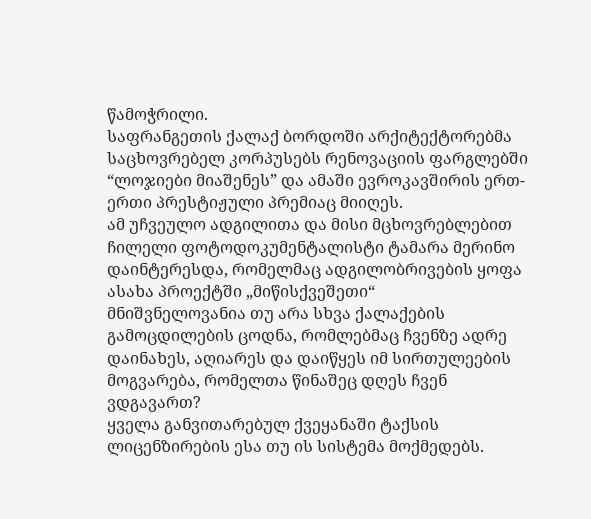წამოჭრილი.
საფრანგეთის ქალაქ ბორდოში არქიტექტორებმა საცხოვრებელ კორპუსებს რენოვაციის ფარგლებში “ლოჯიები მიაშენეს” და ამაში ევროკავშირის ერთ-ერთი პრესტიჟული პრემიაც მიიღეს.
ამ უჩვეულო ადგილითა და მისი მცხოვრებლებით ჩილელი ფოტოდოკუმენტალისტი ტამარა მერინო დაინტერესდა, რომელმაც ადგილობრივების ყოფა ასახა პროექტში „მიწისქვეშეთი“
მნიშვნელოვანია თუ არა სხვა ქალაქების გამოცდილების ცოდნა, რომლებმაც ჩვენზე ადრე დაინახეს, აღიარეს და დაიწყეს იმ სირთულეების მოგვარება, რომელთა წინაშეც დღეს ჩვენ ვდგავართ?
ყველა განვითარებულ ქვეყანაში ტაქსის ლიცენზირების ესა თუ ის სისტემა მოქმედებს.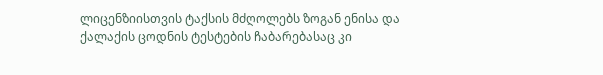ლიცენზიისთვის ტაქსის მძღოლებს ზოგან ენისა და ქალაქის ცოდნის ტესტების ჩაბარებასაც კი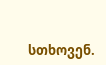სთხოვენ.